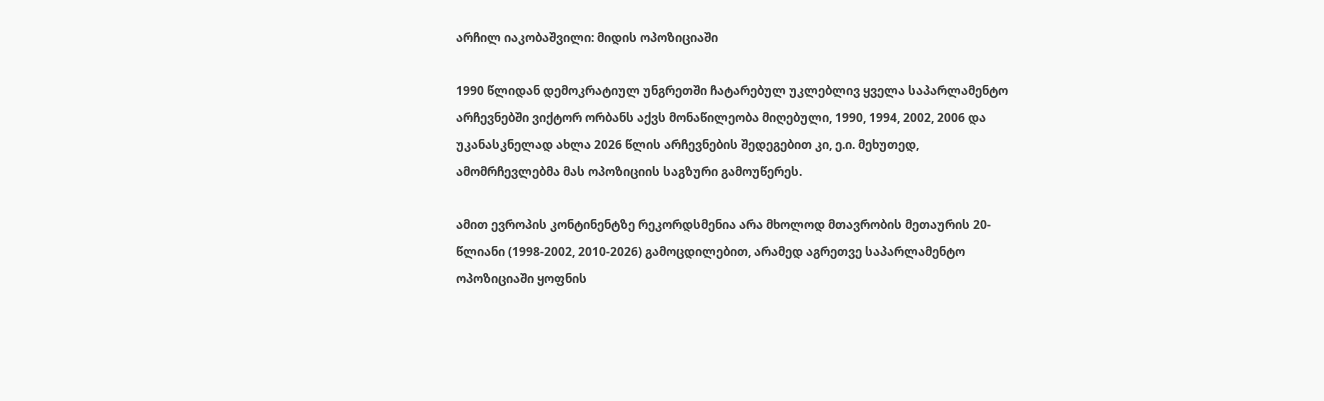არჩილ იაკობაშვილი: მიდის ოპოზიციაში

1990 წლიდან დემოკრატიულ უნგრეთში ჩატარებულ უკლებლივ ყველა საპარლამენტო არჩევნებში ვიქტორ ორბანს აქვს მონაწილეობა მიღებული, 1990, 1994, 2002, 2006 და უკანასკნელად ახლა 2026 წლის არჩევნების შედეგებით კი, ე.ი. მეხუთედ, ამომრჩევლებმა მას ოპოზიციის საგზური გამოუწერეს.

ამით ევროპის კონტინენტზე რეკორდსმენია არა მხოლოდ მთავრობის მეთაურის 20-წლიანი (1998-2002, 2010-2026) გამოცდილებით, არამედ აგრეთვე საპარლამენტო ოპოზიციაში ყოფნის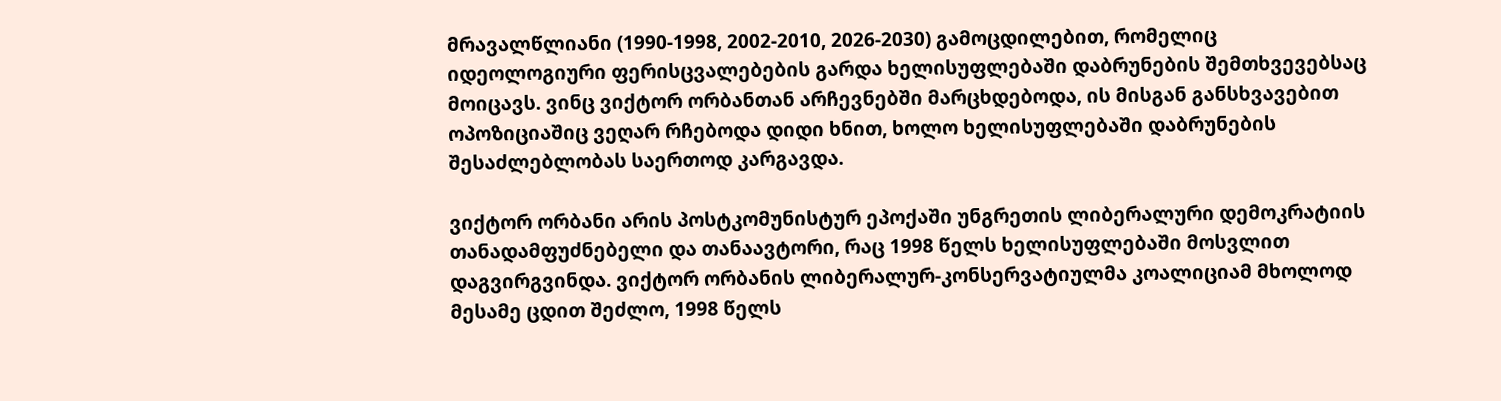მრავალწლიანი (1990-1998, 2002-2010, 2026-2030) გამოცდილებით, რომელიც იდეოლოგიური ფერისცვალებების გარდა ხელისუფლებაში დაბრუნების შემთხვევებსაც მოიცავს. ვინც ვიქტორ ორბანთან არჩევნებში მარცხდებოდა, ის მისგან განსხვავებით ოპოზიციაშიც ვეღარ რჩებოდა დიდი ხნით, ხოლო ხელისუფლებაში დაბრუნების შესაძლებლობას საერთოდ კარგავდა.

ვიქტორ ორბანი არის პოსტკომუნისტურ ეპოქაში უნგრეთის ლიბერალური დემოკრატიის თანადამფუძნებელი და თანაავტორი, რაც 1998 წელს ხელისუფლებაში მოსვლით დაგვირგვინდა. ვიქტორ ორბანის ლიბერალურ-კონსერვატიულმა კოალიციამ მხოლოდ მესამე ცდით შეძლო, 1998 წელს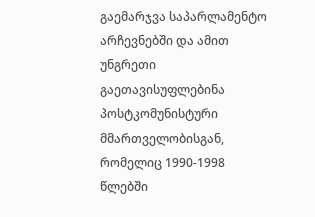გაემარჯვა საპარლამენტო არჩევნებში და ამით უნგრეთი გაეთავისუფლებინა პოსტკომუნისტური მმართველობისგან, რომელიც 1990-1998 წლებში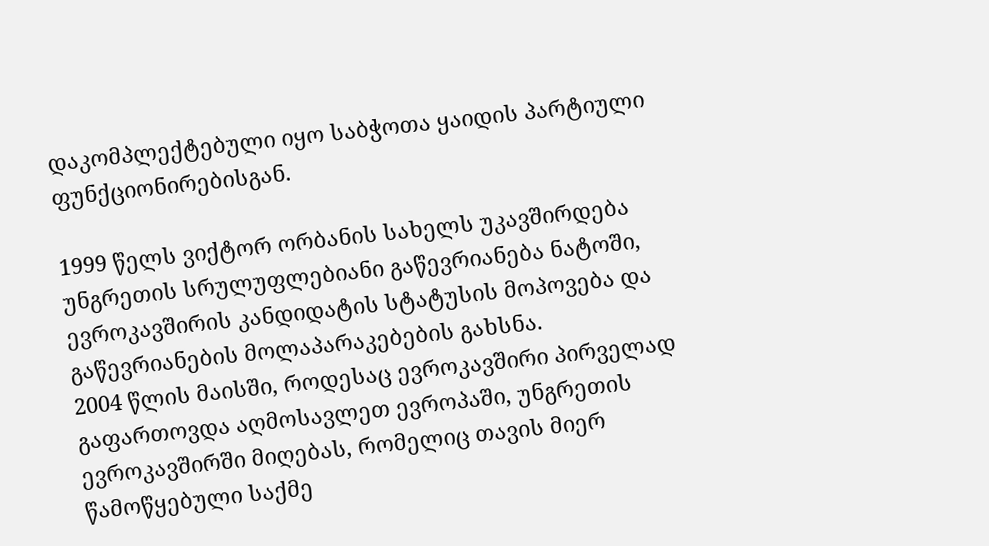დაკომპლექტებული იყო საბჭოთა ყაიდის პარტიული ფუნქციონირებისგან.

1999 წელს ვიქტორ ორბანის სახელს უკავშირდება უნგრეთის სრულუფლებიანი გაწევრიანება ნატოში, ევროკავშირის კანდიდატის სტატუსის მოპოვება და გაწევრიანების მოლაპარაკებების გახსნა.
2004 წლის მაისში, როდესაც ევროკავშირი პირველად გაფართოვდა აღმოსავლეთ ევროპაში, უნგრეთის ევროკავშირში მიღებას, რომელიც თავის მიერ წამოწყებული საქმე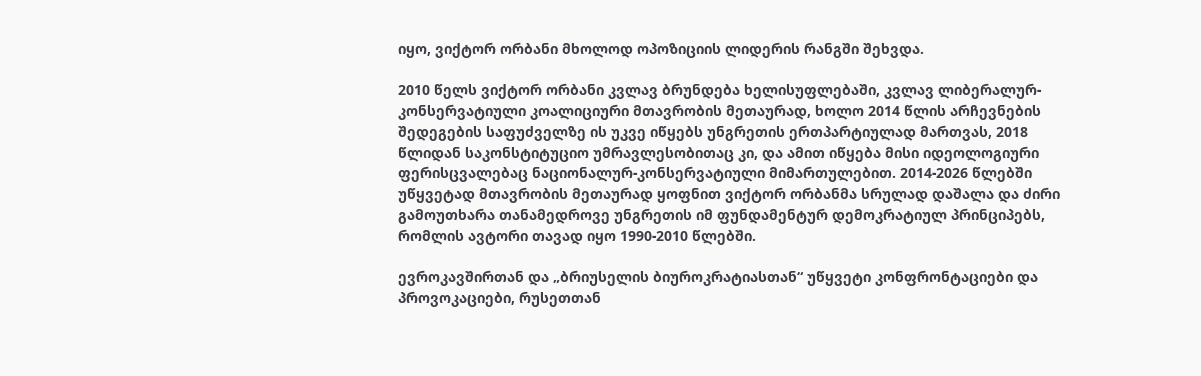იყო, ვიქტორ ორბანი მხოლოდ ოპოზიციის ლიდერის რანგში შეხვდა.

2010 წელს ვიქტორ ორბანი კვლავ ბრუნდება ხელისუფლებაში, კვლავ ლიბერალურ-კონსერვატიული კოალიციური მთავრობის მეთაურად, ხოლო 2014 წლის არჩევნების შედეგების საფუძველზე ის უკვე იწყებს უნგრეთის ერთპარტიულად მართვას, 2018 წლიდან საკონსტიტუციო უმრავლესობითაც კი, და ამით იწყება მისი იდეოლოგიური ფერისცვალებაც ნაციონალურ-კონსერვატიული მიმართულებით. 2014-2026 წლებში უწყვეტად მთავრობის მეთაურად ყოფნით ვიქტორ ორბანმა სრულად დაშალა და ძირი გამოუთხარა თანამედროვე უნგრეთის იმ ფუნდამენტურ დემოკრატიულ პრინციპებს, რომლის ავტორი თავად იყო 1990-2010 წლებში.

ევროკავშირთან და „ბრიუსელის ბიუროკრატიასთან“ უწყვეტი კონფრონტაციები და პროვოკაციები, რუსეთთან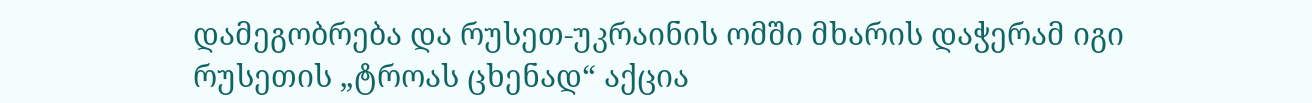დამეგობრება და რუსეთ-უკრაინის ომში მხარის დაჭერამ იგი რუსეთის „ტროას ცხენად“ აქცია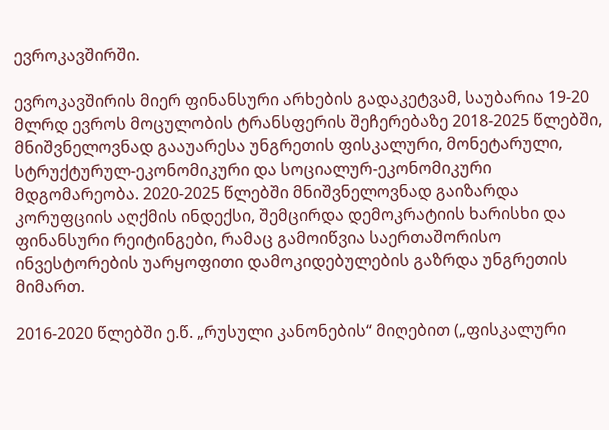ევროკავშირში.

ევროკავშირის მიერ ფინანსური არხების გადაკეტვამ, საუბარია 19-20 მლრდ ევროს მოცულობის ტრანსფერის შეჩერებაზე 2018-2025 წლებში, მნიშვნელოვნად გააუარესა უნგრეთის ფისკალური, მონეტარული, სტრუქტურულ-ეკონომიკური და სოციალურ-ეკონომიკური მდგომარეობა. 2020-2025 წლებში მნიშვნელოვნად გაიზარდა კორუფციის აღქმის ინდექსი, შემცირდა დემოკრატიის ხარისხი და ფინანსური რეიტინგები, რამაც გამოიწვია საერთაშორისო ინვესტორების უარყოფითი დამოკიდებულების გაზრდა უნგრეთის მიმართ.

2016-2020 წლებში ე.წ. „რუსული კანონების“ მიღებით („ფისკალური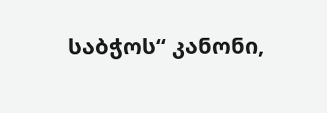საბჭოს“ კანონი,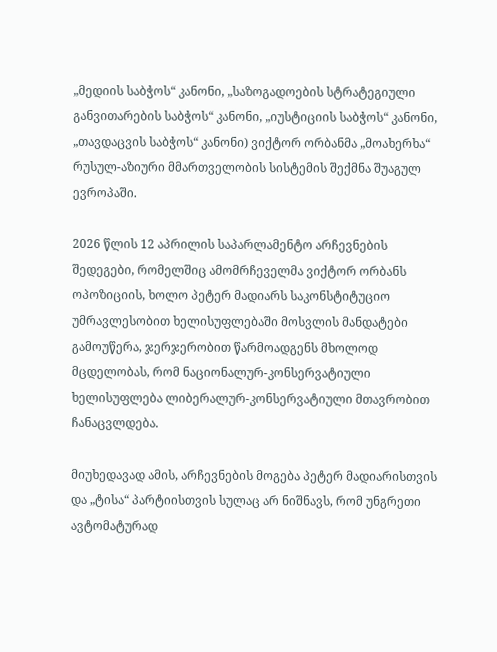„მედიის საბჭოს“ კანონი, „საზოგადოების სტრატეგიული განვითარების საბჭოს“ კანონი, „იუსტიციის საბჭოს“ კანონი, „თავდაცვის საბჭოს“ კანონი) ვიქტორ ორბანმა „მოახერხა“ რუსულ-აზიური მმართველობის სისტემის შექმნა შუაგულ ევროპაში.

2026 წლის 12 აპრილის საპარლამენტო არჩევნების შედეგები, რომელშიც ამომრჩეველმა ვიქტორ ორბანს ოპოზიციის, ხოლო პეტერ მადიარს საკონსტიტუციო უმრავლესობით ხელისუფლებაში მოსვლის მანდატები გამოუწერა, ჯერჯერობით წარმოადგენს მხოლოდ მცდელობას, რომ ნაციონალურ-კონსერვატიული ხელისუფლება ლიბერალურ-კონსერვატიული მთავრობით ჩანაცვლდება.

მიუხედავად ამის, არჩევნების მოგება პეტერ მადიარისთვის და „ტისა“ პარტიისთვის სულაც არ ნიშნავს, რომ უნგრეთი ავტომატურად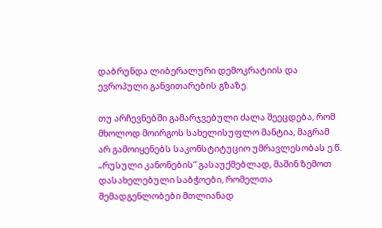დაბრუნდა ლიბერალური დემოკრატიის და ევროპული განვითარების გზაზე.

თუ არჩევნებში გამარჯვებული ძალა შეეცდება, რომ მხოლოდ მოირგოს სახელისუფლო მანტია, მაგრამ არ გამოიყენებს საკონსტიტუციო უმრავლესობას ე.წ. „რუსული კანონების“ გასაუქმებლად, მაშინ ზემოთ დასახელებული საბჭოები, რომელთა შემადგენლობები მთლიანად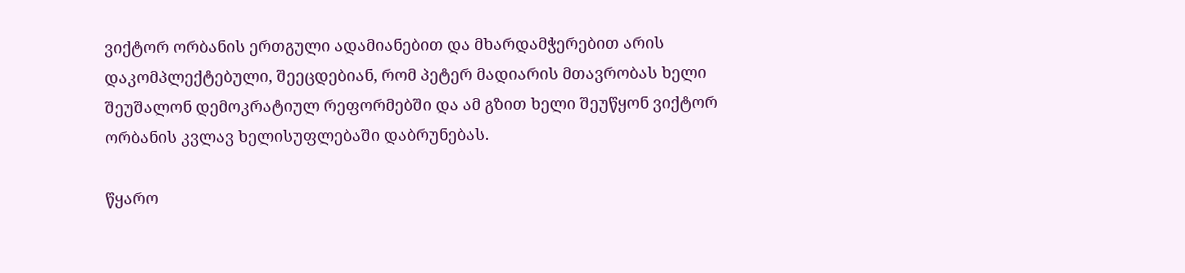ვიქტორ ორბანის ერთგული ადამიანებით და მხარდამჭერებით არის დაკომპლექტებული, შეეცდებიან, რომ პეტერ მადიარის მთავრობას ხელი შეუშალონ დემოკრატიულ რეფორმებში და ამ გზით ხელი შეუწყონ ვიქტორ ორბანის კვლავ ხელისუფლებაში დაბრუნებას.

წყარო